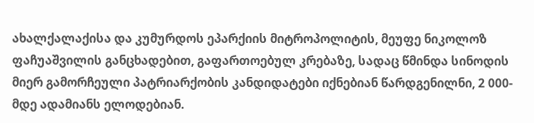ახალქალაქისა და კუმურდოს ეპარქიის მიტროპოლიტის, მეუფე ნიკოლოზ ფაჩუაშვილის განცხადებით, გაფართოებულ კრებაზე, სადაც წმინდა სინოდის მიერ გამორჩეული პატრიარქობის კანდიდატები იქნებიან წარდგენილნი, 2 000-მდე ადამიანს ელოდებიან.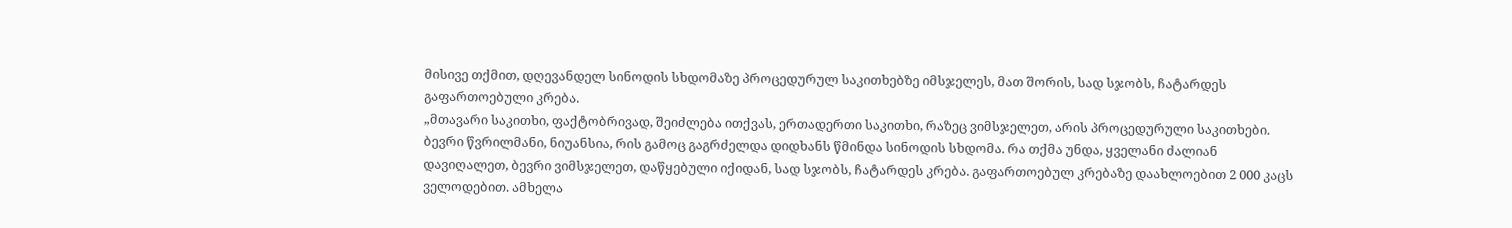მისივე თქმით, დღევანდელ სინოდის სხდომაზე პროცედურულ საკითხებზე იმსჯელეს, მათ შორის, სად სჯობს, ჩატარდეს გაფართოებული კრება.
„მთავარი საკითხი, ფაქტობრივად, შეიძლება ითქვას, ერთადერთი საკითხი, რაზეც ვიმსჯელეთ, არის პროცედურული საკითხები. ბევრი წვრილმანი, ნიუანსია, რის გამოც გაგრძელდა დიდხანს წმინდა სინოდის სხდომა. რა თქმა უნდა, ყველანი ძალიან დავიღალეთ, ბევრი ვიმსჯელეთ, დაწყებული იქიდან, სად სჯობს, ჩატარდეს კრება. გაფართოებულ კრებაზე დაახლოებით 2 000 კაცს ველოდებით. ამხელა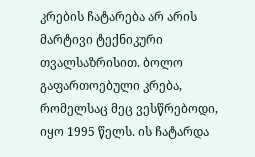კრების ჩატარება არ არის მარტივი ტექნიკური თვალსაზრისით. ბოლო გაფართოებული კრება, რომელსაც მეც ვესწრებოდი, იყო 1995 წელს. ის ჩატარდა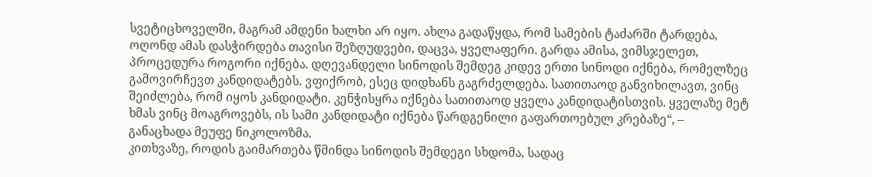სვეტიცხოველში, მაგრამ ამდენი ხალხი არ იყო. ახლა გადაწყდა, რომ სამების ტაძარში ტარდება, ოღონდ ამას დასჭირდება თავისი შეზღუდვები, დაცვა, ყველაფერი. გარდა ამისა, ვიმსჯელეთ, პროცედურა როგორი იქნება. დღევანდელი სინოდის შემდეგ კიდევ ერთი სინოდი იქნება, რომელზეც გამოვირჩევთ კანდიდატებს. ვფიქრობ, ესეც დიდხანს გაგრძელდება. სათითაოდ განვიხილავთ, ვინც შეიძლება, რომ იყოს კანდიდატი. კენჭისყრა იქნება სათითაოდ ყველა კანდიდატისთვის. ყველაზე მეტ ხმას ვინც მოაგროვებს, ის სამი კანდიდატი იქნება წარდგენილი გაფართოებულ კრებაზე“, – განაცხადა მეუფე ნიკოლოზმა.
კითხვაზე, როდის გაიმართება წმინდა სინოდის შემდეგი სხდომა, სადაც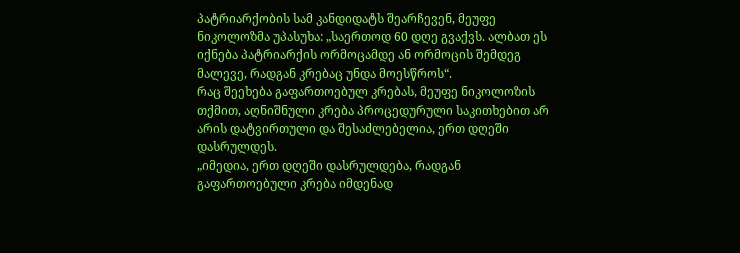პატრიარქობის სამ კანდიდატს შეარჩევენ, მეუფე ნიკოლოზმა უპასუხა: „საერთოდ 60 დღე გვაქვს. ალბათ ეს იქნება პატრიარქის ორმოცამდე ან ორმოცის შემდეგ მალევე, რადგან კრებაც უნდა მოესწროს“.
რაც შეეხება გაფართოებულ კრებას, მეუფე ნიკოლოზის თქმით, აღნიშნული კრება პროცედურული საკითხებით არ არის დატვირთული და შესაძლებელია, ერთ დღეში დასრულდეს.
„იმედია, ერთ დღეში დასრულდება, რადგან გაფართოებული კრება იმდენად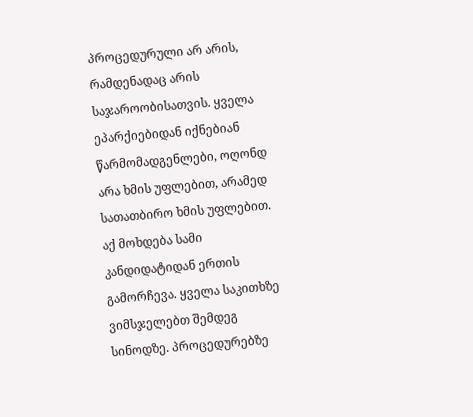პროცედურული არ არის, რამდენადაც არის საჯაროობისათვის. ყველა ეპარქიებიდან იქნებიან წარმომადგენლები, ოღონდ არა ხმის უფლებით, არამედ სათათბირო ხმის უფლებით. აქ მოხდება სამი კანდიდატიდან ერთის გამორჩევა. ყველა საკითხზე ვიმსჯელებთ შემდეგ სინოდზე. პროცედურებზე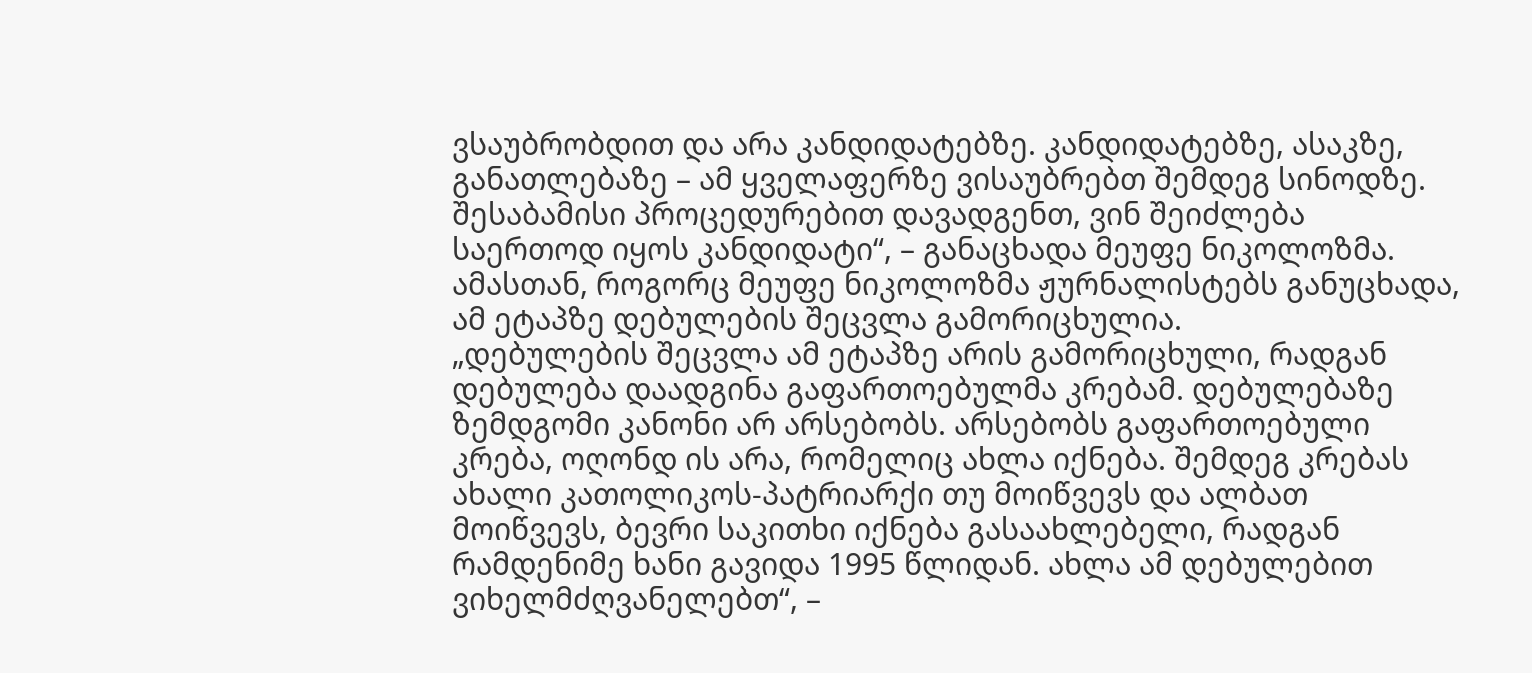ვსაუბრობდით და არა კანდიდატებზე. კანდიდატებზე, ასაკზე, განათლებაზე – ამ ყველაფერზე ვისაუბრებთ შემდეგ სინოდზე. შესაბამისი პროცედურებით დავადგენთ, ვინ შეიძლება საერთოდ იყოს კანდიდატი“, – განაცხადა მეუფე ნიკოლოზმა.
ამასთან, როგორც მეუფე ნიკოლოზმა ჟურნალისტებს განუცხადა, ამ ეტაპზე დებულების შეცვლა გამორიცხულია.
„დებულების შეცვლა ამ ეტაპზე არის გამორიცხული, რადგან დებულება დაადგინა გაფართოებულმა კრებამ. დებულებაზე ზემდგომი კანონი არ არსებობს. არსებობს გაფართოებული კრება, ოღონდ ის არა, რომელიც ახლა იქნება. შემდეგ კრებას ახალი კათოლიკოს-პატრიარქი თუ მოიწვევს და ალბათ მოიწვევს, ბევრი საკითხი იქნება გასაახლებელი, რადგან რამდენიმე ხანი გავიდა 1995 წლიდან. ახლა ამ დებულებით ვიხელმძღვანელებთ“, –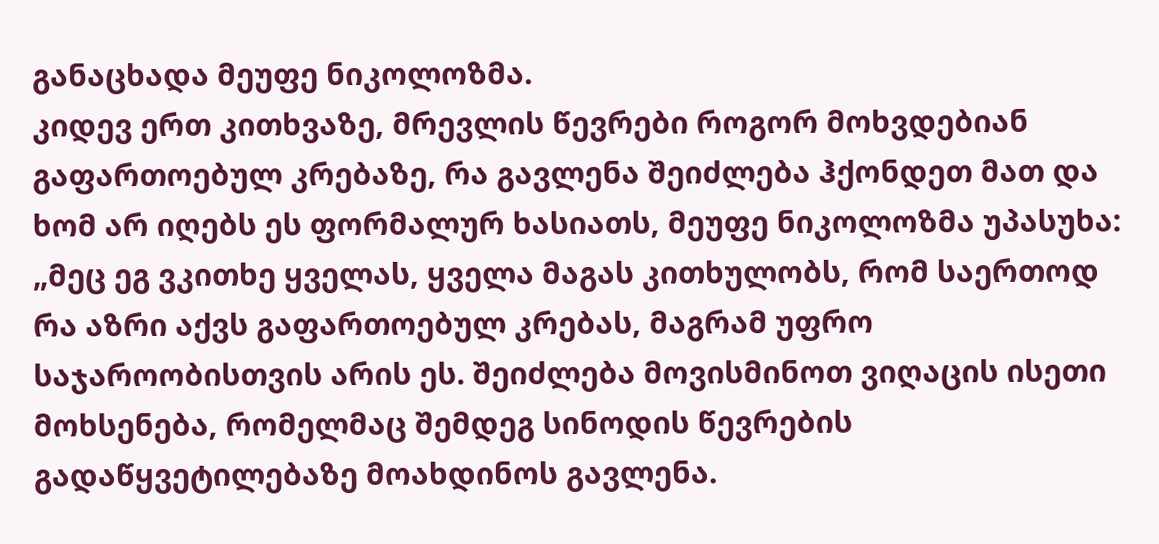განაცხადა მეუფე ნიკოლოზმა.
კიდევ ერთ კითხვაზე, მრევლის წევრები როგორ მოხვდებიან გაფართოებულ კრებაზე, რა გავლენა შეიძლება ჰქონდეთ მათ და ხომ არ იღებს ეს ფორმალურ ხასიათს, მეუფე ნიკოლოზმა უპასუხა:
„მეც ეგ ვკითხე ყველას, ყველა მაგას კითხულობს, რომ საერთოდ რა აზრი აქვს გაფართოებულ კრებას, მაგრამ უფრო საჯაროობისთვის არის ეს. შეიძლება მოვისმინოთ ვიღაცის ისეთი მოხსენება, რომელმაც შემდეგ სინოდის წევრების გადაწყვეტილებაზე მოახდინოს გავლენა.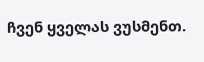ჩვენ ყველას ვუსმენთ.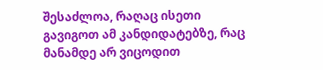შესაძლოა, რაღაც ისეთი გავიგოთ ამ კანდიდატებზე, რაც მანამდე არ ვიცოდით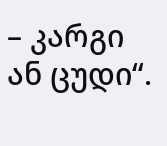– კარგი ან ცუდი“.